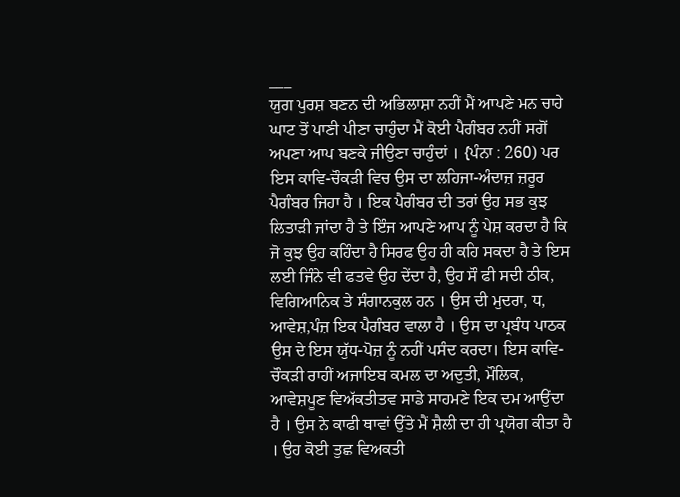___
ਯੁਗ ਪੁਰਸ਼ ਬਣਨ ਦੀ ਅਭਿਲਾਸ਼ਾ ਨਹੀਂ ਮੈਂ ਆਪਣੇ ਮਨ ਚਾਹੇ ਘਾਟ ਤੋਂ ਪਾਣੀ ਪੀਣਾ ਚਾਹੁੰਦਾ ਮੈਂ ਕੋਈ ਪੈਗੰਬਰ ਨਹੀਂ ਸਗੋਂ ਅਪਣਾ ਆਪ ਬਣਕੇ ਜੀਉਣਾ ਚਾਹੁੰਦਾਂ । {ਪੰਨਾ : 260) ਪਰ ਇਸ ਕਾਵਿ-ਚੌਕੜੀ ਵਿਚ ਉਸ ਦਾ ਲਹਿਜਾ-ਅੰਦਾਜ਼ ਜ਼ਰੂਰ ਪੈਗੰਬਰ ਜਿਹਾ ਹੈ । ਇਕ ਪੈਗੰਬਰ ਦੀ ਤਰਾਂ ਉਹ ਸਭ ਕੁਝ ਲਿਤਾੜੀ ਜਾਂਦਾ ਹੈ ਤੇ ਇੰਜ ਆਪਣੇ ਆਪ ਨੂੰ ਪੇਸ਼ ਕਰਦਾ ਹੈ ਕਿ ਜੋ ਕੁਝ ਉਹ ਕਹਿੰਦਾ ਹੈ ਸਿਰਫ ਉਹ ਹੀ ਕਹਿ ਸਕਦਾ ਹੈ ਤੇ ਇਸ ਲਈ ਜਿੰਨੇ ਵੀ ਫਤਵੇ ਉਹ ਦੇਂਦਾ ਹੈ, ਉਹ ਸੌ ਫੀ ਸਦੀ ਠੀਕ, ਵਿਗਿਆਨਿਕ ਤੇ ਸੰਗਾਨਕੁਲ ਹਨ । ਉਸ ਦੀ ਮੁਦਰਾ, ਧ, ਆਵੇਸ਼,ਪੰਜ਼ ਇਕ ਪੈਗੰਬਰ ਵਾਲਾ ਹੈ । ਉਸ ਦਾ ਪ੍ਰਬੰਧ ਪਾਠਕ ਉਸ ਦੇ ਇਸ ਯੁੱਧ-ਪੋਜ਼ ਨੂੰ ਨਹੀਂ ਪਸੰਦ ਕਰਦਾ। ਇਸ ਕਾਵਿ-ਚੌਕੜੀ ਰਾਹੀਂ ਅਜਾਇਬ ਕਮਲ ਦਾ ਅਦੁਤੀ, ਮੌਲਿਕ, ਆਵੇਸ਼ਪੂਣ ਵਿਅੱਕਤੀਤਵ ਸਾਡੇ ਸਾਹਮਣੇ ਇਕ ਦਮ ਆਉਂਦਾ ਹੈ । ਉਸ ਨੇ ਕਾਫੀ ਥਾਵਾਂ ਉੱਤੇ ਮੈਂ ਸ਼ੈਲੀ ਦਾ ਹੀ ਪ੍ਰਯੋਗ ਕੀਤਾ ਹੈ । ਉਹ ਕੋਈ ਤੁਛ ਵਿਅਕਤੀ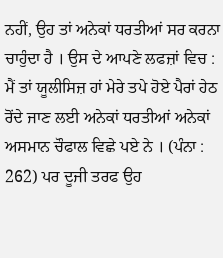ਨਹੀਂ, ਉਹ ਤਾਂ ਅਨੇਕਾਂ ਧਰਤੀਆਂ ਸਰ ਕਰਨਾ ਚਾਹੁੰਦਾ ਹੈ । ਉਸ ਦੇ ਆਪਣੇ ਲਫਜ਼ਾਂ ਵਿਚ : ਮੈਂ ਤਾਂ ਯੂਲੀਸਿਜ਼ ਹਾਂ ਮੇਰੇ ਤਪੇ ਹੋਏ ਪੈਰਾਂ ਹੇਠ ਰੋਂਦੇ ਜਾਣ ਲਈ ਅਨੇਕਾਂ ਧਰਤੀਆਂ ਅਨੇਕਾਂ ਅਸਮਾਨ ਚੌਫਾਲ ਵਿਛੇ ਪਏ ਨੇ । (ਪੰਨਾ : 262) ਪਰ ਦੂਜੀ ਤਰਫ ਉਹ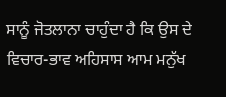ਸਾਨੂੰ ਜੋਤਲਾਨਾ ਚਾਹੁੰਦਾ ਹੈ ਕਿ ਉਸ ਦੇ ਵਿਚਾਰ-ਭਾਵ ਅਹਿਸਾਸ ਆਮ ਮਨੁੱਖ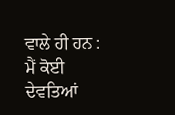ਵਾਲੇ ਹੀ ਹਨ : ਮੈਂ ਕੋਈ ਦੇਵਤਿਆਂ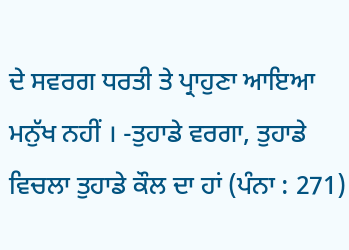ਦੇ ਸਵਰਗ ਧਰਤੀ ਤੇ ਪ੍ਰਾਹੁਣਾ ਆਇਆ ਮਨੁੱਖ ਨਹੀਂ । -ਤੁਹਾਡੇ ਵਰਗਾ, ਤੁਹਾਡੇ ਵਿਚਲਾ ਤੁਹਾਡੇ ਕੌਲ ਦਾ ਹਾਂ (ਪੰਨਾ : 271)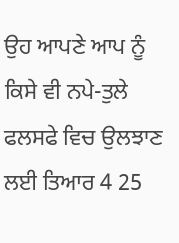ਉਹ ਆਪਣੇ ਆਪ ਨੂੰ ਕਿਸੇ ਵੀ ਨਪੇ-ਤੁਲੇ ਫਲਸਫੇ ਵਿਚ ਉਲਝਾਣ ਲਈ ਤਿਆਰ 4 25